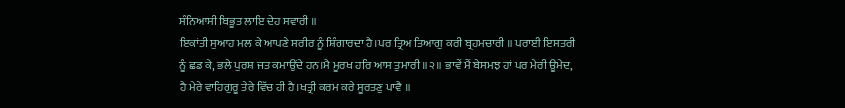ਸੰਨਿਆਸੀ ਬਿਭੂਤ ਲਾਇ ਦੇਹ ਸਵਾਰੀ ॥
ਇਕਾਂਤੀ ਸੁਆਹ ਮਲ ਕੇ ਆਪਣੇ ਸਰੀਰ ਨੂੰ ਸ਼ਿੰਗਾਰਦਾ ਹੈ।ਪਰ ਤ੍ਰਿਅ ਤਿਆਗੁ ਕਰੀ ਬ੍ਰਹਮਚਾਰੀ ॥ ਪਰਾਈ ਇਸਤਰੀ ਨੂੰ ਛਡ ਕੇ, ਭਲੇ ਪੁਰਸ਼ ਜਤ ਕਮਾਉਂਦੇ ਹਨ।ਮੈ ਮੂਰਖ ਹਰਿ ਆਸ ਤੁਮਾਰੀ ॥੨॥ ਭਾਵੇਂ ਮੈਂ ਬੇਸਮਝ ਹਾਂ ਪਰ ਮੇਰੀ ਊਮੇਦ, ਹੈ ਮੇਰੇ ਵਾਹਿਗੁਰੂ ਤੇਰੇ ਵਿੱਚ ਹੀ ਹੈ।ਖਤ੍ਰੀ ਕਰਮ ਕਰੇ ਸੂਰਤਣੁ ਪਾਵੈ ॥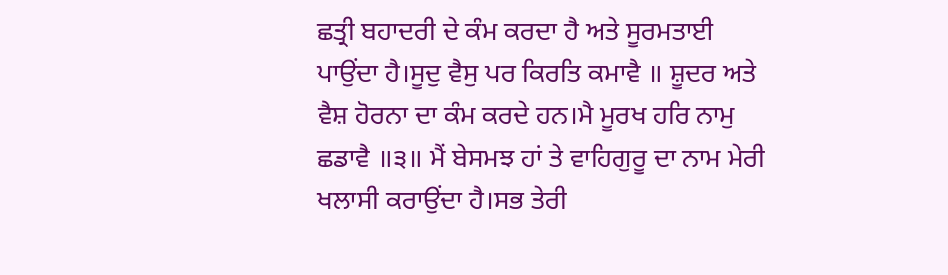ਛਤ੍ਰੀ ਬਹਾਦਰੀ ਦੇ ਕੰਮ ਕਰਦਾ ਹੈ ਅਤੇ ਸੂਰਮਤਾਈ ਪਾਉਂਦਾ ਹੈ।ਸੂਦੁ ਵੈਸੁ ਪਰ ਕਿਰਤਿ ਕਮਾਵੈ ॥ ਸ਼ੂਦਰ ਅਤੇ ਵੈਸ਼ ਹੋਰਨਾ ਦਾ ਕੰਮ ਕਰਦੇ ਹਨ।ਮੈ ਮੂਰਖ ਹਰਿ ਨਾਮੁ ਛਡਾਵੈ ॥੩॥ ਮੈਂ ਬੇਸਮਝ ਹਾਂ ਤੇ ਵਾਹਿਗੁਰੂ ਦਾ ਨਾਮ ਮੇਰੀ ਖਲਾਸੀ ਕਰਾਉਂਦਾ ਹੈ।ਸਭ ਤੇਰੀ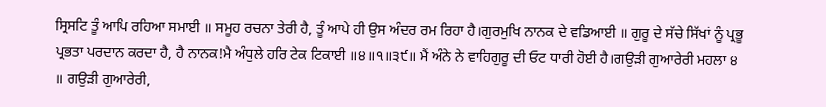ਸ੍ਰਿਸਟਿ ਤੂੰ ਆਪਿ ਰਹਿਆ ਸਮਾਈ ॥ ਸਮੂਹ ਰਚਨਾ ਤੇਰੀ ਹੈ, ਤੂੰ ਆਪੇ ਹੀ ਉਸ ਅੰਦਰ ਰਮ ਰਿਹਾ ਹੈ।ਗੁਰਮੁਖਿ ਨਾਨਕ ਦੇ ਵਡਿਆਈ ॥ ਗੁਰੂ ਦੇ ਸੱਚੇ ਸਿੱਖਾਂ ਨੂੰ ਪ੍ਰਭੂ ਪ੍ਰਭਤਾ ਪਰਦਾਨ ਕਰਦਾ ਹੈ, ਹੈ ਨਾਨਕ!ਮੈ ਅੰਧੁਲੇ ਹਰਿ ਟੇਕ ਟਿਕਾਈ ॥੪॥੧॥੩੯॥ ਮੈਂ ਅੰਨੇ ਨੇ ਵਾਹਿਗੁਰੂ ਦੀ ਓਟ ਧਾਰੀ ਹੋਈ ਹੈ।ਗਉੜੀ ਗੁਆਰੇਰੀ ਮਹਲਾ ੪ ॥ ਗਉੜੀ ਗੁਆਰੇਰੀ,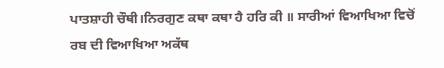ਪਾਤਸ਼ਾਹੀ ਚੌਥੀ।ਨਿਰਗੁਣ ਕਥਾ ਕਥਾ ਹੈ ਹਰਿ ਕੀ ॥ ਸਾਰੀਆਂ ਵਿਆਖਿਆ ਵਿਚੋਂ ਰਬ ਦੀ ਵਿਆਖਿਆ ਅਕੱਥ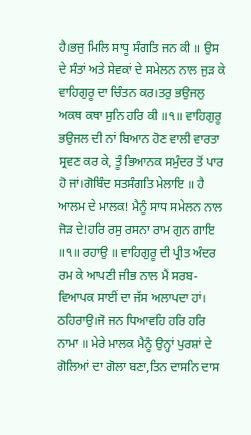ਹੈ।ਭਜੁ ਮਿਲਿ ਸਾਧੂ ਸੰਗਤਿ ਜਨ ਕੀ ॥ ਉਸ ਦੇ ਸੰਤਾਂ ਅਤੇ ਸੇਵਕਾਂ ਦੇ ਸਮੇਲਨ ਨਾਲ ਜੁੜ ਕੇ ਵਾਹਿਗੁਰੂ ਦਾ ਚਿੰਤਨ ਕਰ।ਤਰੁ ਭਉਜਲੁ ਅਕਥ ਕਥਾ ਸੁਨਿ ਹਰਿ ਕੀ ॥੧॥ ਵਾਹਿਗੁਰੂ ਭਉਜਲ ਦੀ ਨਾਂ ਬਿਆਨ ਹੋਣ ਵਾਲੀ ਵਾਰਤਾ ਸ੍ਰਵਣ ਕਰ ਕੇ, ਤੂੰ ਭਿਆਨਕ ਸਮੁੰਦਰ ਤੋਂ ਪਾਰ ਹੋ ਜਾਂ।ਗੋਬਿੰਦ ਸਤਸੰਗਤਿ ਮੇਲਾਇ ॥ ਹੈ ਆਲਮ ਦੇ ਮਾਲਕ! ਮੈਨੂੰ ਸਾਧ ਸਮੇਲਨ ਨਾਲ ਜੋੜ ਦੇ!ਹਰਿ ਰਸੁ ਰਸਨਾ ਰਾਮ ਗੁਨ ਗਾਇ ॥੧॥ ਰਹਾਉ ॥ ਵਾਹਿਗੁਰੂ ਦੀ ਪ੍ਰੀਤ ਅੰਦਰ ਰਮ ਕੇ ਆਪਣੀ ਜੀਭ ਨਾਲ ਮੈਂ ਸਰਬ-ਵਿਆਪਕ ਸਾਈਂ ਦਾ ਜੱਸ ਅਲਾਪਦਾ ਹਾਂ। ਠਹਿਰਾਉ।ਜੋ ਜਨ ਧਿਆਵਹਿ ਹਰਿ ਹਰਿ ਨਾਮਾ ॥ ਮੇਰੇ ਮਾਲਕ ਮੈਨੂੰ ਉਨ੍ਹਾਂ ਪੁਰਸ਼ਾਂ ਦੇ ਗੋਲਿਆਂ ਦਾ ਗੋਲਾ ਬਣਾ,ਤਿਨ ਦਾਸਨਿ ਦਾਸ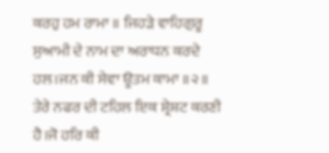ਕਰਹੁ ਹਮ ਰਾਮਾ ॥ ਜਿਹੜੇ ਵਾਹਿਗੁਰੂ ਸੁਆਮੀ ਦੇ ਨਾਮ ਦਾ ਅਰਾਧਨ ਕਰਦੇ ਹਲ।ਜਨ ਕੀ ਸੇਵਾ ਊਤਮ ਕਾਮਾ ॥੨॥ ਤੇਰੇ ਨਫਰ ਦੀ ਟਹਿਲ ਇਕ ਸ਼੍ਰੇਸ਼ਟ ਕਰਣੀ ਹੈ।ਜੋ ਹਰਿ ਕੀ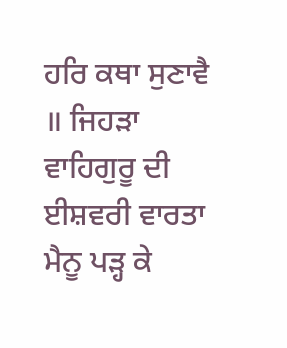ਹਰਿ ਕਥਾ ਸੁਣਾਵੈ ॥ ਜਿਹੜਾ ਵਾਹਿਗੁਰੂ ਦੀ ਈਸ਼ਵਰੀ ਵਾਰਤਾ ਮੈਨੂ ਪੜ੍ਹ ਕੇ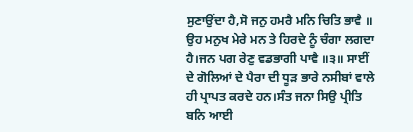ਸੁਣਾਉਂਦਾ ਹੈ,ਸੋ ਜਨੁ ਹਮਰੈ ਮਨਿ ਚਿਤਿ ਭਾਵੈ ॥ ਉਹ ਮਨੁਖ ਮੇਰੇ ਮਨ ਤੇ ਹਿਰਦੇ ਨੂੰ ਚੰਗਾ ਲਗਦਾ ਹੈ।ਜਨ ਪਗ ਰੇਣੁ ਵਡਭਾਗੀ ਪਾਵੈ ॥੩॥ ਸਾਈਂ ਦੇ ਗੋਲਿਆਂ ਦੇ ਪੈਰਾ ਦੀ ਧੂੜ ਭਾਰੇ ਨਸੀਬਾਂ ਵਾਲੇ ਹੀ ਪ੍ਰਾਪਤ ਕਰਦੇ ਹਨ।ਸੰਤ ਜਨਾ ਸਿਉ ਪ੍ਰੀਤਿ ਬਨਿ ਆਈ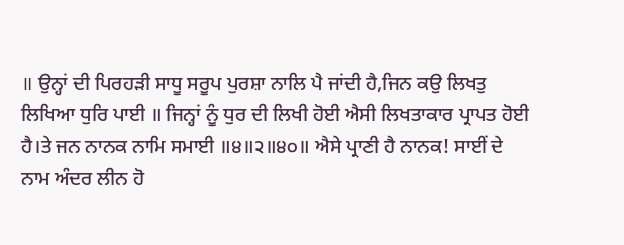॥ ਉਨ੍ਹਾਂ ਦੀ ਪਿਰਹੜੀ ਸਾਧੂ ਸਰੂਪ ਪੁਰਸ਼ਾ ਨਾਲਿ ਪੈ ਜਾਂਦੀ ਹੈ,ਜਿਨ ਕਉ ਲਿਖਤੁ ਲਿਖਿਆ ਧੁਰਿ ਪਾਈ ॥ ਜਿਨ੍ਹਾਂ ਨੂੰ ਧੁਰ ਦੀ ਲਿਖੀ ਹੋਈ ਐਸੀ ਲਿਖਤਾਕਾਰ ਪ੍ਰਾਪਤ ਹੋਈ ਹੈ।ਤੇ ਜਨ ਨਾਨਕ ਨਾਮਿ ਸਮਾਈ ॥੪॥੨॥੪੦॥ ਐਸੇ ਪ੍ਰਾਣੀ ਹੈ ਨਾਨਕ! ਸਾਈਂ ਦੇ ਨਾਮ ਅੰਦਰ ਲੀਨ ਹੋ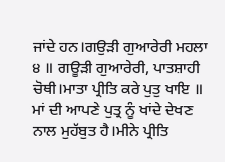ਜਾਂਦੇ ਹਨ।ਗਉੜੀ ਗੁਆਰੇਰੀ ਮਹਲਾ ੪ ॥ ਗਊੜੀ ਗੁਆਰੇਰੀ, ਪਾਤਸ਼ਾਹੀ ਚੋਥੀ।ਮਾਤਾ ਪ੍ਰੀਤਿ ਕਰੇ ਪੁਤੁ ਖਾਇ ॥ ਮਾਂ ਦੀ ਆਪਣੇ ਪੁਤ੍ਰ ਨੂੰ ਖਾਂਦੇ ਦੇਖਣ ਨਾਲ ਮੁਹੱਬੁਤ ਹੈ।ਮੀਨੇ ਪ੍ਰੀਤਿ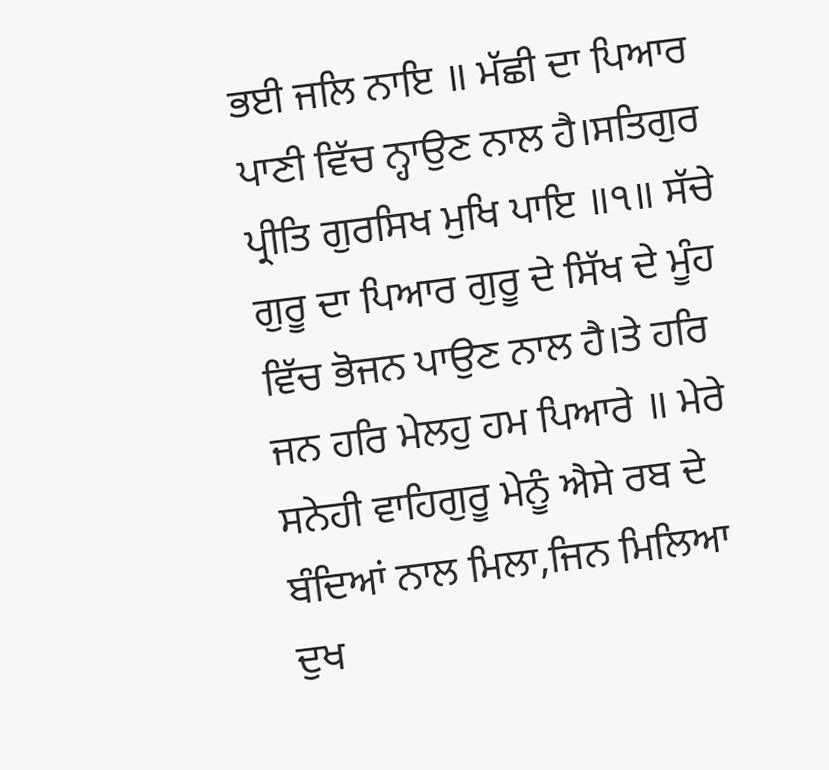ਭਈ ਜਲਿ ਨਾਇ ॥ ਮੱਛੀ ਦਾ ਪਿਆਰ ਪਾਣੀ ਵਿੱਚ ਨ੍ਹਾਉਣ ਨਾਲ ਹੈ।ਸਤਿਗੁਰ ਪ੍ਰੀਤਿ ਗੁਰਸਿਖ ਮੁਖਿ ਪਾਇ ॥੧॥ ਸੱਚੇ ਗੁਰੂ ਦਾ ਪਿਆਰ ਗੁਰੂ ਦੇ ਸਿੱਖ ਦੇ ਮੂੰਹ ਵਿੱਚ ਭੋਜਨ ਪਾਉਣ ਨਾਲ ਹੈ।ਤੇ ਹਰਿ ਜਨ ਹਰਿ ਮੇਲਹੁ ਹਮ ਪਿਆਰੇ ॥ ਮੇਰੇ ਸਨੇਹੀ ਵਾਹਿਗੁਰੂ ਮੇਨੂੰ ਐਸੇ ਰਬ ਦੇ ਬੰਦਿਆਂ ਨਾਲ ਮਿਲਾ,ਜਿਨ ਮਿਲਿਆ ਦੁਖ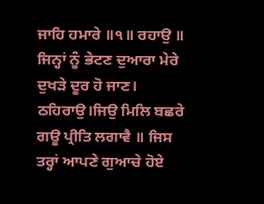ਜਾਹਿ ਹਮਾਰੇ ॥੧॥ ਰਹਾਉ ॥ ਜਿਨ੍ਹਾਂ ਨੂੰ ਭੇਟਣ ਦੁਆਰਾ ਮੇਰੇ ਦੁਖੜੇ ਦੂਰ ਹੋ ਜਾਣ। ਠਹਿਰਾਉ।ਜਿਉ ਮਿਲਿ ਬਛਰੇ ਗਊ ਪ੍ਰੀਤਿ ਲਗਾਵੈ ॥ ਜਿਸ ਤਰ੍ਹਾਂ ਆਪਣੇ ਗੁਆਚੇ ਹੋਏ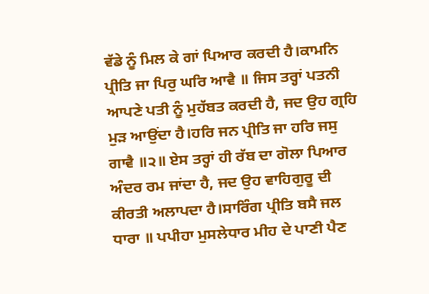ਵੱਡੇ ਨੂੰ ਮਿਲ ਕੇ ਗਾਂ ਪਿਆਰ ਕਰਦੀ ਹੈ।ਕਾਮਨਿ ਪ੍ਰੀਤਿ ਜਾ ਪਿਰੁ ਘਰਿ ਆਵੈ ॥ ਜਿਸ ਤਰ੍ਹਾਂ ਪਤਨੀ ਆਪਣੇ ਪਤੀ ਨੂੰ ਮੁਹੱਬਤ ਕਰਦੀ ਹੈ, ਜਦ ਉਹ ਗ੍ਰਹਿ ਮੁੜ ਆਉਂਦਾ ਹੈ।ਹਰਿ ਜਨ ਪ੍ਰੀਤਿ ਜਾ ਹਰਿ ਜਸੁ ਗਾਵੈ ॥੨॥ ਏਸ ਤਰ੍ਹਾਂ ਹੀ ਰੱਬ ਦਾ ਗੋਲਾ ਪਿਆਰ ਅੰਦਰ ਰਮ ਜਾਂਦਾ ਹੈ, ਜਦ ਉਹ ਵਾਹਿਗੁਰੂ ਦੀ ਕੀਰਤੀ ਅਲਾਪਦਾ ਹੈ।ਸਾਰਿੰਗ ਪ੍ਰੀਤਿ ਬਸੈ ਜਲ ਧਾਰਾ ॥ ਪਪੀਹਾ ਮੁਸਲੇਧਾਰ ਮੀਹ ਦੇ ਪਾਣੀ ਪੈਣ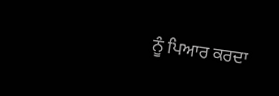ਨੂੰ ਪਿਆਰ ਕਰਦਾ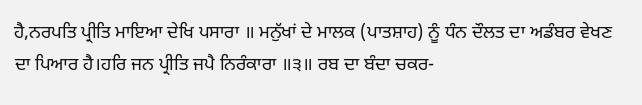ਹੈ,ਨਰਪਤਿ ਪ੍ਰੀਤਿ ਮਾਇਆ ਦੇਖਿ ਪਸਾਰਾ ॥ ਮਨੁੱਖਾਂ ਦੇ ਮਾਲਕ (ਪਾਤਸ਼ਾਹ) ਨੂੰ ਧੰਨ ਦੌਲਤ ਦਾ ਅਡੰਬਰ ਵੇਖਣ ਦਾ ਪਿਆਰ ਹੈ।ਹਰਿ ਜਨ ਪ੍ਰੀਤਿ ਜਪੈ ਨਿਰੰਕਾਰਾ ॥੩॥ ਰਬ ਦਾ ਬੰਦਾ ਚਕਰ-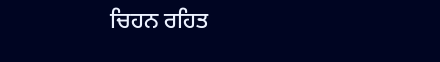ਚਿਹਨ ਰਹਿਤ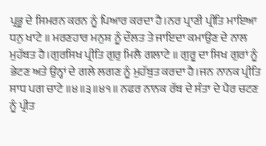ਪ੍ਰਭੂ ਦੇ ਸਿਮਰਨ ਕਰਨ ਨੂੰ ਪਿਆਰ ਕਰਦਾ ਹੈ।ਨਰ ਪ੍ਰਾਣੀ ਪ੍ਰੀਤਿ ਮਾਇਆ ਧਨੁ ਖਾਟੇ ॥ ਮਰਣਹਾਰ ਮਨੁਸ਼ ਨੂੰ ਦੌਲਤ ਤੇ ਜਾਇਦਾ ਕਮਾਉਣ ਦੇ ਨਾਲ ਮੁਹੱਬਤ ਹੈ।ਗੁਰਸਿਖ ਪ੍ਰੀਤਿ ਗੁਰੁ ਮਿਲੈ ਗਲਾਟੇ ॥ ਗੁਰੂ ਦਾ ਸਿਖ ਗੁਰਾਂ ਨੂੰ ਭੇਟਣ ਅਤੇ ਉਨ੍ਹਾਂ ਦੇ ਗਲੇ ਲਗਣ ਨੂੰ ਮੁਹੱਬੁਤ ਕਰਦਾ ਹੈ।ਜਨ ਨਾਨਕ ਪ੍ਰੀਤਿ ਸਾਧ ਪਗ ਚਾਟੇ ॥੪॥੩॥੪੧॥ ਨਫਰ ਨਾਨਕ ਰੱਬ ਦੇ ਸੰਤਾ ਦੇ ਪੈਰ ਚਟਣ ਨੂੰ ਪ੍ਰੀਤ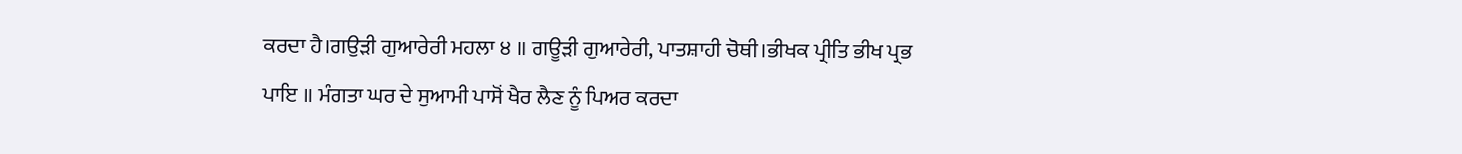ਕਰਦਾ ਹੈ।ਗਉੜੀ ਗੁਆਰੇਰੀ ਮਹਲਾ ੪ ॥ ਗਊੜੀ ਗੁਆਰੇਰੀ, ਪਾਤਸ਼ਾਹੀ ਚੋਥੀ।ਭੀਖਕ ਪ੍ਰੀਤਿ ਭੀਖ ਪ੍ਰਭ ਪਾਇ ॥ ਮੰਗਤਾ ਘਰ ਦੇ ਸੁਆਮੀ ਪਾਸੋਂ ਖੈਰ ਲੈਣ ਨੂੰ ਪਿਅਰ ਕਰਦਾ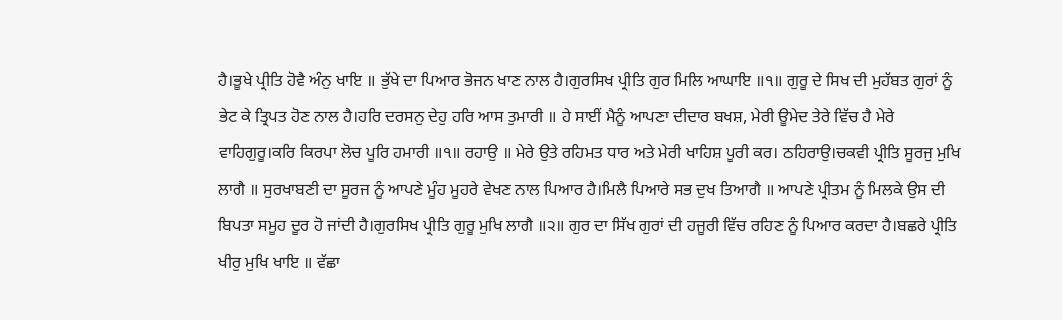ਹੈ।ਭੂਖੇ ਪ੍ਰੀਤਿ ਹੋਵੈ ਅੰਨੁ ਖਾਇ ॥ ਭੁੱਖੇ ਦਾ ਪਿਆਰ ਭੋਜਨ ਖਾਣ ਨਾਲ ਹੈ।ਗੁਰਸਿਖ ਪ੍ਰੀਤਿ ਗੁਰ ਮਿਲਿ ਆਘਾਇ ॥੧॥ ਗੁਰੂ ਦੇ ਸਿਖ ਦੀ ਮੁਹੱਬਤ ਗੁਰਾਂ ਨੂੰ ਭੇਟ ਕੇ ਤ੍ਰਿਪਤ ਹੋਣ ਨਾਲ ਹੈ।ਹਰਿ ਦਰਸਨੁ ਦੇਹੁ ਹਰਿ ਆਸ ਤੁਮਾਰੀ ॥ ਹੇ ਸਾਈਂ ਮੈਨੂੰ ਆਪਣਾ ਦੀਦਾਰ ਬਖਸ਼, ਮੇਰੀ ਊਮੇਦ ਤੇਰੇ ਵਿੱਚ ਹੈ ਮੇਰੇ ਵਾਹਿਗੁਰੂ।ਕਰਿ ਕਿਰਪਾ ਲੋਚ ਪੂਰਿ ਹਮਾਰੀ ॥੧॥ ਰਹਾਉ ॥ ਮੇਰੇ ਉਤੇ ਰਹਿਮਤ ਧਾਰ ਅਤੇ ਮੇਰੀ ਖਾਹਿਸ਼ ਪੂਰੀ ਕਰ। ਠਹਿਰਾਉ।ਚਕਵੀ ਪ੍ਰੀਤਿ ਸੂਰਜੁ ਮੁਖਿ ਲਾਗੈ ॥ ਸੁਰਖਾਬਣੀ ਦਾ ਸੂਰਜ ਨੂੰ ਆਪਣੇ ਮੂੰਹ ਮੂਹਰੇ ਵੇਖਣ ਨਾਲ ਪਿਆਰ ਹੈ।ਮਿਲੈ ਪਿਆਰੇ ਸਭ ਦੁਖ ਤਿਆਗੈ ॥ ਆਪਣੇ ਪ੍ਰੀਤਮ ਨੂੰ ਮਿਲਕੇ ਉਸ ਦੀ ਬਿਪਤਾ ਸਮੂਹ ਦੂਰ ਹੋ ਜਾਂਦੀ ਹੈ।ਗੁਰਸਿਖ ਪ੍ਰੀਤਿ ਗੁਰੂ ਮੁਖਿ ਲਾਗੈ ॥੨॥ ਗੁਰ ਦਾ ਸਿੱਖ ਗੁਰਾਂ ਦੀ ਹਜੂਰੀ ਵਿੱਚ ਰਹਿਣ ਨੂੰ ਪਿਆਰ ਕਰਦਾ ਹੈ।ਬਛਰੇ ਪ੍ਰੀਤਿ ਖੀਰੁ ਮੁਖਿ ਖਾਇ ॥ ਵੱਛਾ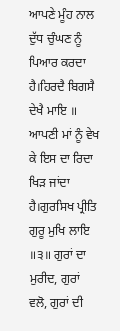ਆਪਣੇ ਮੂੰਹ ਨਾਲ ਦੁੱਧ ਚੁੰਘਣ ਨੂੰ ਪਿਆਰ ਕਰਦਾ ਹੈ।ਹਿਰਦੈ ਬਿਗਸੈ ਦੇਖੈ ਮਾਇ ॥ ਆਪਣੀ ਮਾਂ ਨੂੰ ਵੇਖ ਕੇ ਇਸ ਦਾ ਰਿਦਾ ਖਿੜ ਜਾਂਦਾ ਹੈ।ਗੁਰਸਿਖ ਪ੍ਰੀਤਿ ਗੁਰੂ ਮੁਖਿ ਲਾਇ ॥੩॥ ਗੁਰਾਂ ਦਾ ਮੁਰੀਦ, ਗੁਰਾਂ ਵਲੋ, ਗੁਰਾਂ ਦੀ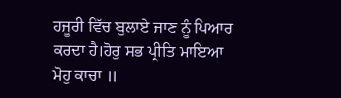ਹਜੂਰੀ ਵਿੱਚ ਬੁਲਾਏ ਜਾਣ ਨੂੰ ਪਿਆਰ ਕਰਦਾ ਹੈ।ਹੋਰੁ ਸਭ ਪ੍ਰੀਤਿ ਮਾਇਆ ਮੋਹੁ ਕਾਚਾ ॥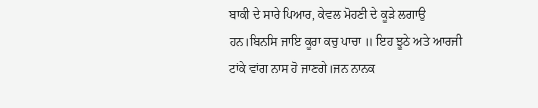ਬਾਕੀ ਦੇ ਸਾਰੇ ਪਿਆਰ, ਕੇਵਲ ਮੋਹਣੀ ਦੇ ਕੂੜੇ ਲਗਾਉ ਹਨ।ਬਿਨਸਿ ਜਾਇ ਕੂਰਾ ਕਚੁ ਪਾਚਾ ॥ ਇਹ ਝੂਠੇ ਅਤੇ ਆਰਜੀ ਟਾਂਕੇ ਵਾਂਗ ਨਾਸ ਹੋ ਜਾਣਗੇ।ਜਨ ਨਾਨਕ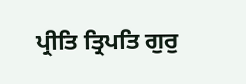ਪ੍ਰੀਤਿ ਤ੍ਰਿਪਤਿ ਗੁਰੁ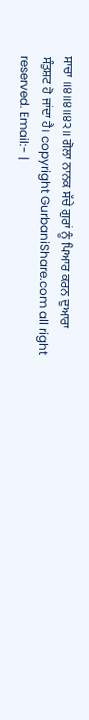ਸਾਚਾ ॥੪॥੪॥੪੨॥ ਗੋਲਾ ਨਾਨਕ ਸੱਚੇ ਗੁਰਾਂ ਨੂੰ ਪਿਆਰ ਕਰਨ ਦੁਆਰਾ ਸੰਤੁਸ਼ਟ ਹੋ ਜਾਂਦਾ ਹੈ। copyright GurbaniShare.com all right reserved. Email:- |